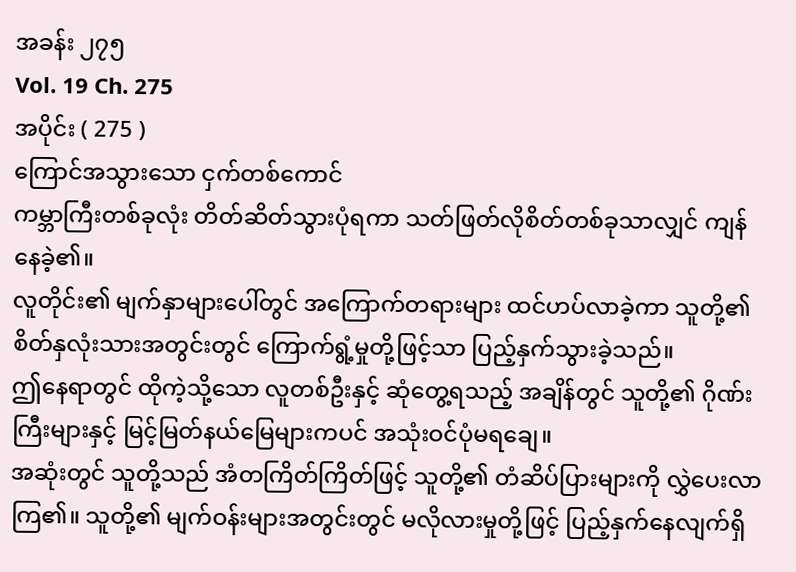အခန်း ၂၇၅
Vol. 19 Ch. 275
အပိုင်း ( 275 )
ကြောင်အသွားသော ငှက်တစ်ကောင်
ကမ္ဘာကြီးတစ်ခုလုံး တိတ်ဆိတ်သွားပုံရကာ သတ်ဖြတ်လိုစိတ်တစ်ခုသာလျှင် ကျန်နေခဲ့၏။
လူတိုင်း၏ မျက်နှာများပေါ်တွင် အကြောက်တရားများ ထင်ဟပ်လာခဲ့ကာ သူတို့၏ စိတ်နှလုံးသားအတွင်းတွင် ကြောက်ရွံ့မှုတို့ဖြင့်သာ ပြည့်နှက်သွားခဲ့သည်။
ဤနေရာတွင် ထိုကဲ့သို့သော လူတစ်ဦးနှင့် ဆုံတွေ့ရသည့် အချိန်တွင် သူတို့၏ ဂိုဏ်းကြီးများနှင့် မြင့်မြတ်နယ်မြေများကပင် အသုံးဝင်ပုံမရချေ။
အဆုံးတွင် သူတို့သည် အံတကြိတ်ကြိတ်ဖြင့် သူတို့၏ တံဆိပ်ပြားများကို လွှဲပေးလာကြ၏။ သူတို့၏ မျက်ဝန်းများအတွင်းတွင် မလိုလားမှုတို့ဖြင့် ပြည့်နှက်နေလျက်ရှိ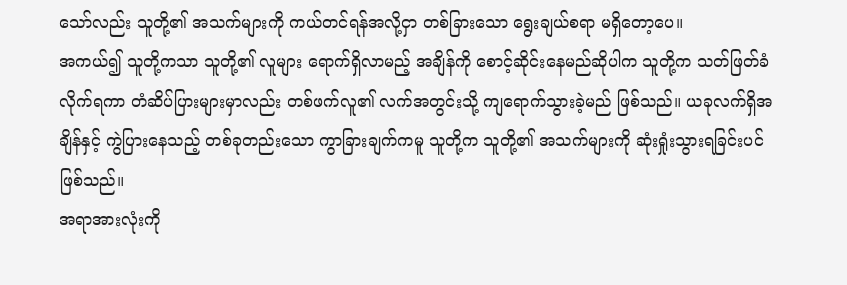သော်လည်း သူတို့၏ အသက်များကို ကယ်တင်ရန်အလို့ငှာ တစ်ခြားသော ရွေးချယ်စရာ မရှိတော့ပေ။
အကယ်၍ သူတို့ကသာ သူတို့၏ လူများ ရောက်ရှိလာမည့် အချိန်ကို စောင့်ဆိုင်းနေမည်ဆိုပါက သူတို့က သတ်ဖြတ်ခံလိုက်ရကာ တံဆိပ်ပြားများမှာလည်း တစ်ဖက်လူ၏ လက်အတွင်းသို့ ကျရောက်သွားခဲ့မည် ဖြစ်သည်။ ယခုလက်ရှိအချိန်နှင့် ကွဲပြားနေသည့် တစ်ခုတည်းသော ကွာခြားချက်ကမူ သူတို့က သူတို့၏ အသက်များကို ဆုံးရှုံးသွားရခြင်းပင် ဖြစ်သည်။
အရာအားလုံးကို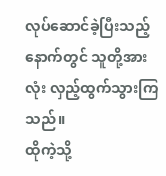လုပ်ဆောင်ခဲ့ပြီးသည့်နောက်တွင် သူတို့အားလုံး လှည့်ထွက်သွားကြသည်။
ထိုကဲ့သို့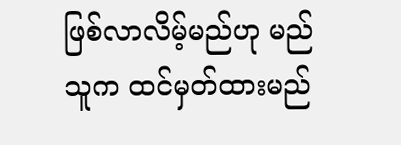ဖြစ်လာလိမ့်မည်ဟု မည်သူက ထင်မှတ်ထားမည်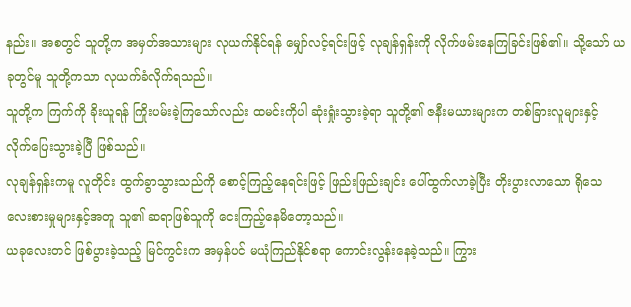နည်း။ အစတွင် သူတို့က အမှတ်အသားများ လုယက်နိုင်ရန် မျှော်လင့်ရင်းဖြင့် လုချန်ရှန်းကို လိုက်ဖမ်းနေကြခြင်းဖြစ်၏။ သို့သော် ယခုတွင်မူ သူတို့ကသာ လုယက်ခံလိုက်ရသည်။
သူတို့က ကြက်ကို ခိုးယူရန် ကြိုးပမ်းခဲ့ကြသော်လည်း ထမင်းကိုပါ ဆုံးရှုံးသွားခဲ့ရာ သူတို့၏ ဇနီးမယားများက တစ်ခြားလူများနှင့် လိုက်ပြေးသွားခဲ့ပြီ ဖြစ်သည်။
လုချန်ရှန်းကမူ လူတိုင်း ထွက်ခွာသွားသည်ကို စောင့်ကြည့်နေရင်းဖြင့် ဖြည်းဖြည်းချင်း ပေါ်ထွက်လာခဲ့ပြီး တိုးပွားလာသော ရိုသေလေးစားမှုများနှင့်အတူ သူ၏ ဆရာဖြစ်သူကို ငေးကြည့်နေမိတော့သည်။
ယခုလေးတင် ဖြစ်ပွားခဲ့သည့် မြင်ကွင်းက အမှန်ပင် မယုံကြည်နိုင်စရာ ကောင်းလွန်းနေခဲ့သည်။ ကြွား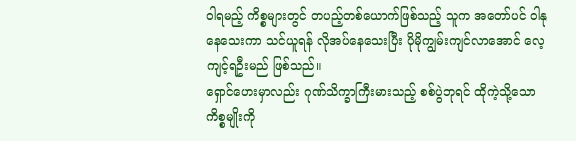ဝါရမည့် ကိစ္စများတွင် တပည့်တစ်ယောက်ဖြစ်သည့် သူက အတော်ပင် ဝါနုနေသေးကာ သင်ယူရန် လိုအပ်နေသေးပြီး ပိုမိုကျွမ်းကျင်လာအောင် လေ့ကျင့်ရဦးမည် ဖြစ်သည်။
ရှောင်ဟေးမှာလည်း ဂုဏ်သိက္ခာကြီးမားသည့် စစ်ပွဲဘုရင် ထိုကဲ့သို့သော ကိစ္စမျိုးကို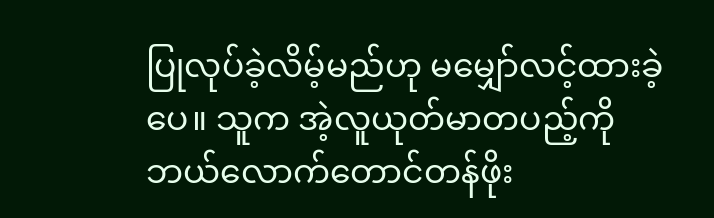ပြုလုပ်ခဲ့လိမ့်မည်ဟု မမျှော်လင့်ထားခဲ့ပေ။ သူက အဲ့လူယုတ်မာတပည့်ကို ဘယ်လောက်တောင်တန်ဖိုး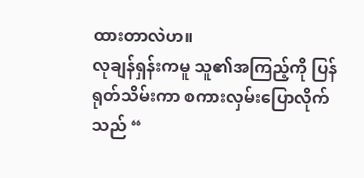ထားတာလဲဟ။
လုချန်ရှန်းကမူ သူ၏အကြည့်ကို ပြန်ရုတ်သိမ်းကာ စကားလှမ်းပြောလိုက်သည် “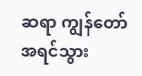ဆရာ ကျွန်တော် အရင်သွား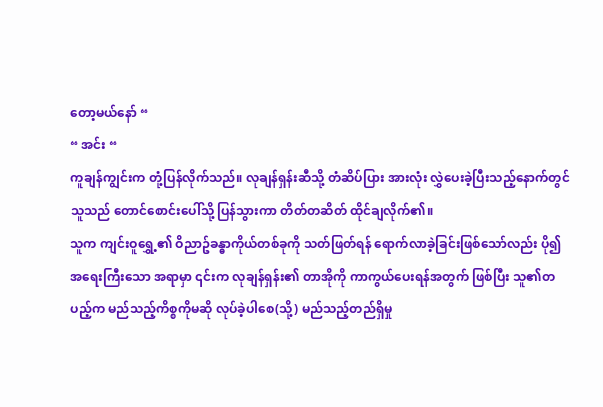တော့မယ်နော် “
“ အင်း “
ကူချန်ကျွင်းက တုံ့ပြန်လိုက်သည်။ လုချန်ရှန်းဆီသို့ တံဆိပ်ပြား အားလုံး လွှဲပေးခဲ့ပြီးသည့်နောက်တွင် သူသည် တောင်စောင်းပေါ်သို့ ပြန်သွားကာ တိတ်တဆိတ် ထိုင်ချလိုက်၏။
သူက ကျင်းဝူရွှေ့၏ ဝိညာဥ်ခန္ဓာကိုယ်တစ်ခုကို သတ်ဖြတ်ရန် ရောက်လာခဲ့ခြင်းဖြစ်သော်လည်း ပို၍ အရေးကြီးသော အရာမှာ ၎င်းက လုချန်ရှန်း၏ တာအိုကို ကာကွယ်ပေးရန်အတွက် ဖြစ်ပြီး သူ၏တပည့်က မည်သည့်ကိစ္စကိုမဆို လုပ်ခဲ့ပါစေ(သို့) မည်သည့်တည်ရှိမှု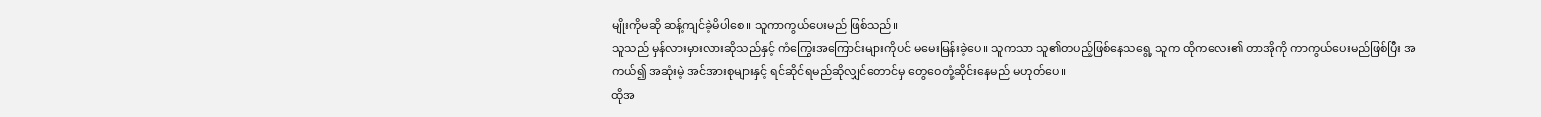မျိုးကိုမဆို ဆန့်ကျင်ခဲ့မိပါစေ။ သူကာကွယ်ပေးမည် ဖြစ်သည်။
သူသည် မှန်လားမှားလားဆိုသည်နှင့် ကံကြွေးအကြောင်းများကိုပင် မမေးမြန်းခဲ့ပေ။ သူကသာ သူ၏တပည့်ဖြစ်နေသရွေ့ သူက ထိုကလေး၏ တာအိုကို ကာကွယ်ပေးမည်ဖြစ်ပြီး အကယ်၍ အဆုံးမဲ့ အင်အားစုများနှင့် ရင်ဆိုင်ရမည်ဆိုလျှင်တောင်မှ တွေဝေတုံ့ဆိုင်းနေမည် မဟုတ်ပေ။
ထိုအ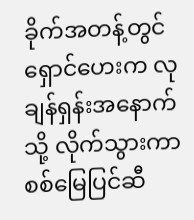ခိုက်အတန့်တွင် ရှောင်ဟေးက လုချန်ရှန်းအနောက်သို့ လိုက်သွားကာ စစ်မြေပြင်ဆီ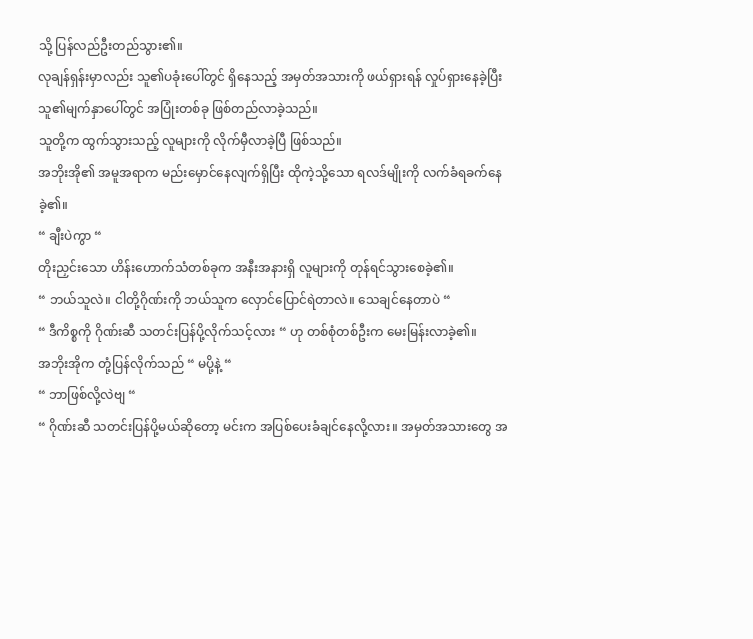သို့ ပြန်လည်ဦးတည်သွား၏။
လုချန်ရှန်းမှာလည်း သူ၏ပခုံးပေါ်တွင် ရှိနေသည့် အမှတ်အသားကို ဖယ်ရှားရန် လှုပ်ရှားနေခဲ့ပြီး သူ၏မျက်နှာပေါ်တွင် အပြုံးတစ်ခု ဖြစ်တည်လာခဲ့သည်။
သူတို့က ထွက်သွားသည့် လူများကို လိုက်မှီလာခဲ့ပြီ ဖြစ်သည်။
အဘိုးအို၏ အမူအရာက မည်းမှောင်နေလျက်ရှိပြီး ထိုကဲ့သို့သော ရလဒ်မျိုးကို လက်ခံရခက်နေခဲ့၏။
“ ချီးပဲကွာ “
တိုးညှင်းသော ဟိန်းဟောက်သံတစ်ခုက အနီးအနားရှိ လူများကို တုန်ရင်သွားစေခဲ့၏။
“ ဘယ်သူလဲ။ ငါတို့ဂိုဏ်းကို ဘယ်သူက လှောင်ပြောင်ရဲတာလဲ။ သေချင်နေတာပဲ “
“ ဒီကိစ္စကို ဂိုဏ်းဆီ သတင်းပြန်ပို့လိုက်သင့်လား “ ဟု တစ်စုံတစ်ဦးက မေးမြန်းလာခဲ့၏။
အဘိုးအိုက တုံ့ပြန်လိုက်သည် “ မပို့နဲ့ “
“ ဘာဖြစ်လို့လဲဗျ “
“ ဂိုဏ်းဆီ သတင်းပြန်ပို့မယ်ဆိုတော့ မင်းက အပြစ်ပေးခံချင်နေလို့လား။ အမှတ်အသားတွေ အ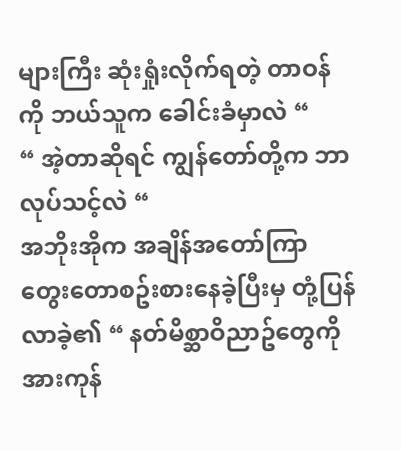များကြီး ဆုံးရှုံးလိုက်ရတဲ့ တာဝန်ကို ဘယ်သူက ခေါင်းခံမှာလဲ “
“ အဲ့တာဆိုရင် ကျွန်တော်တို့က ဘာလုပ်သင့်လဲ “
အဘိုးအိုက အချိန်အတော်ကြာ တွေးတောစဥ်းစားနေခဲ့ပြီးမှ တုံ့ပြန်လာခဲ့၏ “ နတ်မိစ္ဆာဝိညာဥ်တွေကို အားကုန်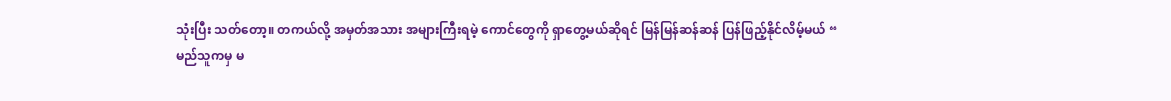သုံးပြီး သတ်တော့။ တကယ်လို့ အမှတ်အသား အများကြီးရမဲ့ ကောင်တွေကို ရှာတွေ့မယ်ဆိုရင် မြန်မြန်ဆန်ဆန် ပြန်ဖြည့်နိုင်လိမ့်မယ် “
မည်သူကမှ မ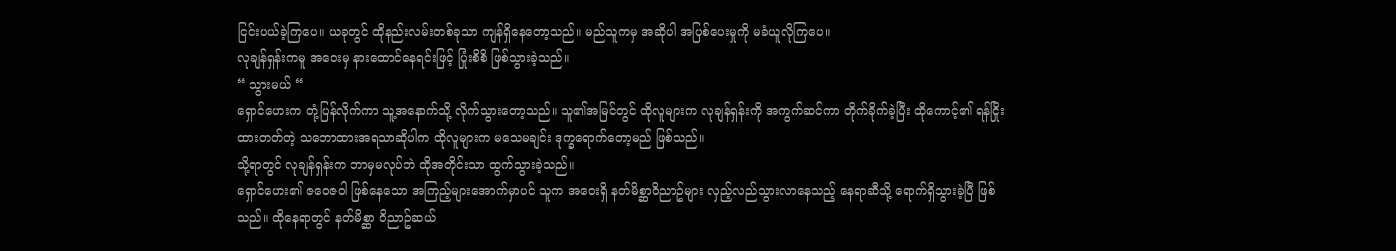ငြင်းပယ်ခဲ့ကြပေ။ ယခုတွင် ထိုနည်းလမ်းတစ်ခုသာ ကျန်ရှိနေတော့သည်။ မည်သူကမှ အဆိုပါ အပြစ်ပေးမှုကို မခံယူလိုကြပေ။
လုချန်ရှန်းကမူ အဝေးမှ နားထောင်နေရင်းဖြင့် ပြုံးစိစိ ဖြစ်သွားခဲ့သည်။
“ သွားမယ် “
ရှောင်ဟေးက တုံ့ပြန်လိုက်ကာ သူ့အနောက်သို့ လိုက်သွားတော့သည်။ သူ၏အမြင်တွင် ထိုလူများက လုချန်ရှန်းကို အကွက်ဆင်ကာ တိုက်ခိုက်ခဲ့ပြီး ထိုကောင့်၏ ရန်ငြိုးထားတတ်တဲ့ သဘောထားအရသာဆိုပါက ထိုလူများက မသေမချင်း ဒုက္ခရောက်တော့မည် ဖြစ်သည်။
သို့ရာတွင် လုချန်ရှန်းက ဘာမှမလုပ်ဘဲ ထိုအတိုင်းသာ ထွက်သွားခဲ့သည်။
ရှောင်ဟေး၏ ဇဝေဇဝါ ဖြစ်နေသော အကြည့်များအောက်မှာပင် သူက အဝေးရှိ နတ်မိစ္ဆာဝိညာဥ်များ လှည့်လည်သွားလာနေသည့် နေရာဆီသို့ ရောက်ရှိသွားခဲ့ပြီ ဖြစ်သည်။ ထိုနေရာတွင် နတ်မိစ္ဆာ ဝိညာဥ်ဆယ်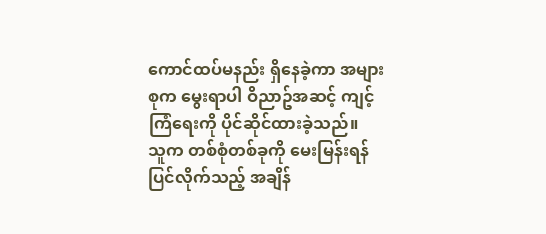ကောင်ထပ်မနည်း ရှိနေခဲ့ကာ အများစုက မွေးရာပါ ဝိညာဥ်အဆင့် ကျင့်ကြံရေးကို ပိုင်ဆိုင်ထားခဲ့သည်။
သူက တစ်စုံတစ်ခုကို မေးမြန်းရန် ပြင်လိုက်သည့် အချိန်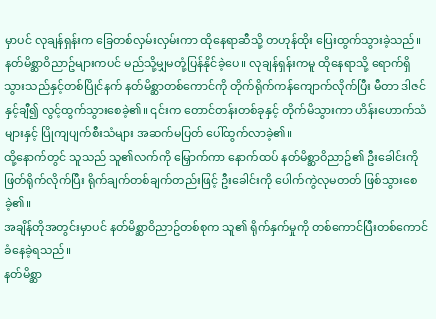မှာပင် လုချန်ရှန်းက ခြေတစ်လှမ်းလှမ်းကာ ထိုနေရာဆီသို့ တဟုန်ထိုး ပြေးထွက်သွားခဲ့သည်။
နတ်မိစ္ဆာဝိညာဥ်များကပင် မည်သို့မျှမတုံ့ပြန်နိုင်ခဲ့ပေ။ လုချန်ရှန်းကမူ ထိုနေရာသို့ ရောက်ရှိသွားသည်နှင့်တစ်ပြိုင်နက် နတ်မိစ္ဆာတစ်ကောင်ကို တိုက်ရိုက်ကန်ကျောက်လိုက်ပြီး မီတာ ဒါဇင်နှင့်ချီ၍ လွင့်ထွက်သွားစေခဲ့၏။ ၎င်းက တောင်တန်းတစ်ခုနှင့် တိုက်မိသွားကာ ဟိန်းဟောက်သံများနှင့် ပြိုကျပျက်စီးသံများ အဆက်မပြတ် ပေါ်ထွက်လာခဲ့၏။
ထို့နောက်တွင် သူသည် သူ၏လက်ကို မြှောက်ကာ နောက်ထပ် နတ်မိစ္ဆာဝိညာဥ်၏ ဦးခေါင်းကို ဖြတ်ရိုက်လိုက်ပြီး ရိုက်ချက်တစ်ချက်တည်းဖြင့် ဦးခေါင်းကို ပေါက်ကွဲလုမတတ် ဖြစ်သွားစေခဲ့၏။
အချိန်တိုအတွင်းမှာပင် နတ်မိစ္ဆာဝိညာဥ်တစ်စုက သူ၏ ရိုက်နှက်မှုကို တစ်ကောင်ပြီးတစ်ကောင် ခံနေခဲ့ရသည်။
နတ်မိစ္ဆာ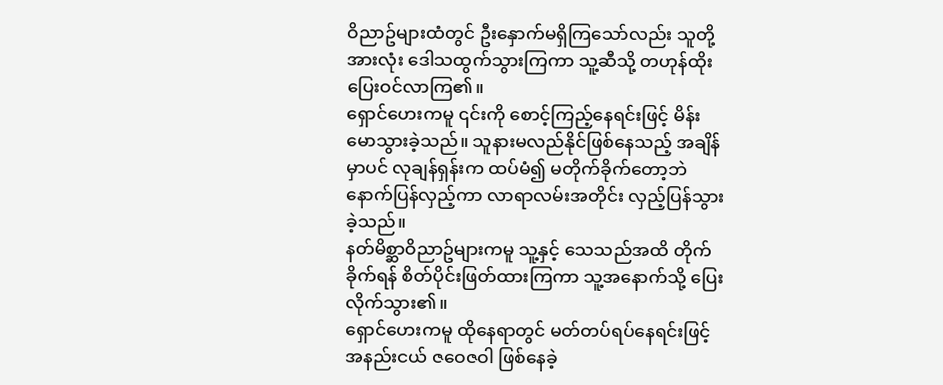ဝိညာဥ်များထံတွင် ဦးနှောက်မရှိကြသော်လည်း သူတို့အားလုံး ဒေါသထွက်သွားကြကာ သူ့ဆီသို့ တဟုန်ထိုး ပြေးဝင်လာကြ၏။
ရှောင်ဟေးကမူ ၎င်းကို စောင့်ကြည့်နေရင်းဖြင့် မိန်းမောသွားခဲ့သည်။ သူနားမလည်နိုင်ဖြစ်နေသည့် အချိန်မှာပင် လုချန်ရှန်းက ထပ်မံ၍ မတိုက်ခိုက်တော့ဘဲ နောက်ပြန်လှည့်ကာ လာရာလမ်းအတိုင်း လှည့်ပြန်သွားခဲ့သည်။
နတ်မိစ္ဆာဝိညာဥ်များကမူ သူ့နှင့် သေသည်အထိ တိုက်ခိုက်ရန် စိတ်ပိုင်းဖြတ်ထားကြကာ သူ့အနောက်သို့ ပြေးလိုက်သွား၏။
ရှောင်ဟေးကမူ ထိုနေရာတွင် မတ်တပ်ရပ်နေရင်းဖြင့် အနည်းငယ် ဇဝေဇဝါ ဖြစ်နေခဲ့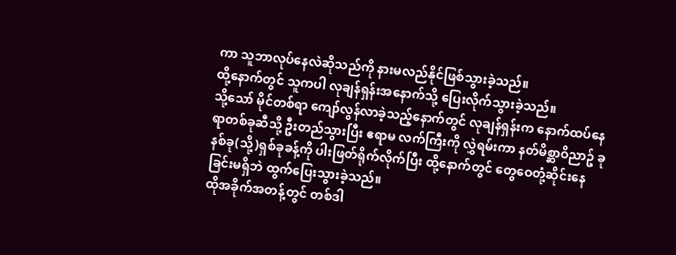ကာ သူဘာလုပ်နေလဲဆိုသည်ကို နားမလည်နိုင်ဖြစ်သွားခဲ့သည်။
ထို့နောက်တွင် သူကပါ လုချန်ရှန်းအနောက်သို့ ပြေးလိုက်သွားခဲ့သည်။
သို့သော် မိုင်တစ်ရာ ကျော်လွန်လာခဲ့သည့်နောက်တွင် လုချန်ရှန်းက နောက်ထပ်နေရာတစ်ခုဆီသို့ ဦးတည်သွားပြီး ဧရာမ လက်ကြီးကို လွှဲရမ်းကာ နတ်မိစ္ဆာဝိညာဥ် ခုနစ်ခု(သို့)ရှစ်ခုခန့်ကို ပါးဖြတ်ရိုက်လိုက်ပြီး ထို့နောက်တွင် တွေဝေတုံ့ဆိုင်းနေခြင်းမရှိဘဲ ထွက်ပြေးသွားခဲ့သည်။
ထိုအခိုက်အတန့်တွင် တစ်ဒါ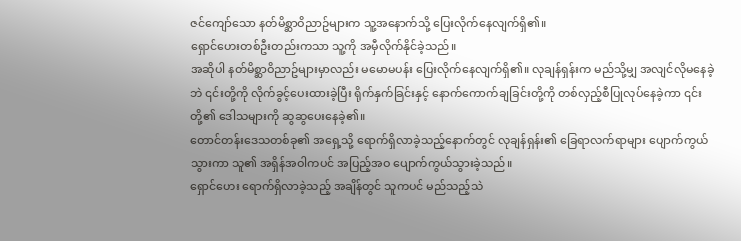ဇင်ကျော်သော နတ်မိစ္ဆာဝိညာဥ်များက သူ့အနောက်သို့ ပြေးလိုက်နေလျက်ရှိ၏။
ရှောင်ဟေးတစ်ဦးတည်းကသာ သူ့ကို အမှီလိုက်နိုင်ခဲ့သည်။
အဆိုပါ နတ်မိစ္ဆာဝိညာဥ်များမှာလည်း မမောမပန်း ပြေးလိုက်နေလျက်ရှိ၏။ လုချန်ရှန်းက မည်သို့မျှ အလျင်လိုမနေခဲ့ဘဲ ၎င်းတို့ကို လိုက်ခွင့်ပေးထားခဲ့ပြီး ရိုက်နှက်ခြင်းနှင့် နောက်ကောက်ချခြင်းတို့ကို တစ်လှည့်စီပြုလုပ်နေခဲ့ကာ ၎င်းတို့၏ ဒေါသများကို ဆွဆွပေးနေခဲ့၏။
တောင်တန်းဒေသတစ်ခု၏ အရှေ့သို့ ရောက်ရှိလာခဲ့သည့်နောက်တွင် လုချန်ရှန်း၏ ခြေရာလက်ရာများ ပျောက်ကွယ်သွားကာ သူ၏ အရှိန်အဝါကပင် အပြည့်အဝ ပျောက်ကွယ်သွားခဲ့သည်။
ရှောင်ဟေး ရောက်ရှိလာခဲ့သည့် အချိန်တွင် သူကပင် မည်သည့်သဲ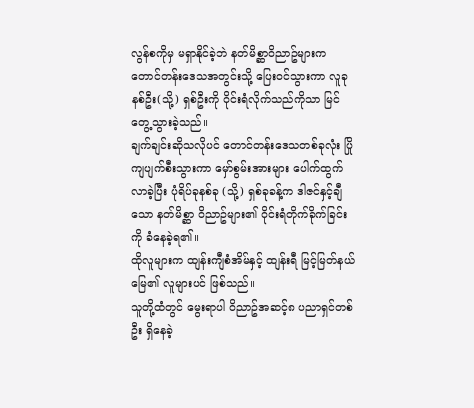လွန်စကိုမှ မရှာနိုင်ခဲ့ဘဲ နတ်မိစ္ဆာဝိညာဥ်များက တောင်တန်းဒေသအတွင်းသို့ ပြေးဝင်သွားကာ လူခုနစ်ဦး(သို့) ရှစ်ဦးကို ဝိုင်းရံလိုက်သည်ကိုသာ မြင်တွေ့သွားခဲ့သည်။
ချက်ချင်းဆိုသလိုပင် တောင်တန်းဒေသတစ်ခုလုံး ပြိုကျပျက်စီးသွားကာ မှော်စွမ်းအားများ ပေါက်ထွက်လာခဲ့ပြီး ပုံရိပ်ခုနစ်ခု (သို့) ရှစ်ခုခန့်က ဒါဇင်နှင့်ချီသော နတ်မိစ္ဆာ ဝိညာဥ်များ၏ ဝိုင်းရံတိုက်ခိုက်ခြင်းကို ခံနေခဲ့ရ၏။
ထိုလူများက ထျန်းကျီစံအိမ်နှင့် ထျန်းရီ မြင့်မြတ်နယ်မြေ၏ လူများပင် ဖြစ်သည်။
သူတို့ထံတွင် မွေးရာပါ ဝိညာဥ်အဆင့်၈ ပညာရှင်တစ်ဦး ရှိနေခဲ့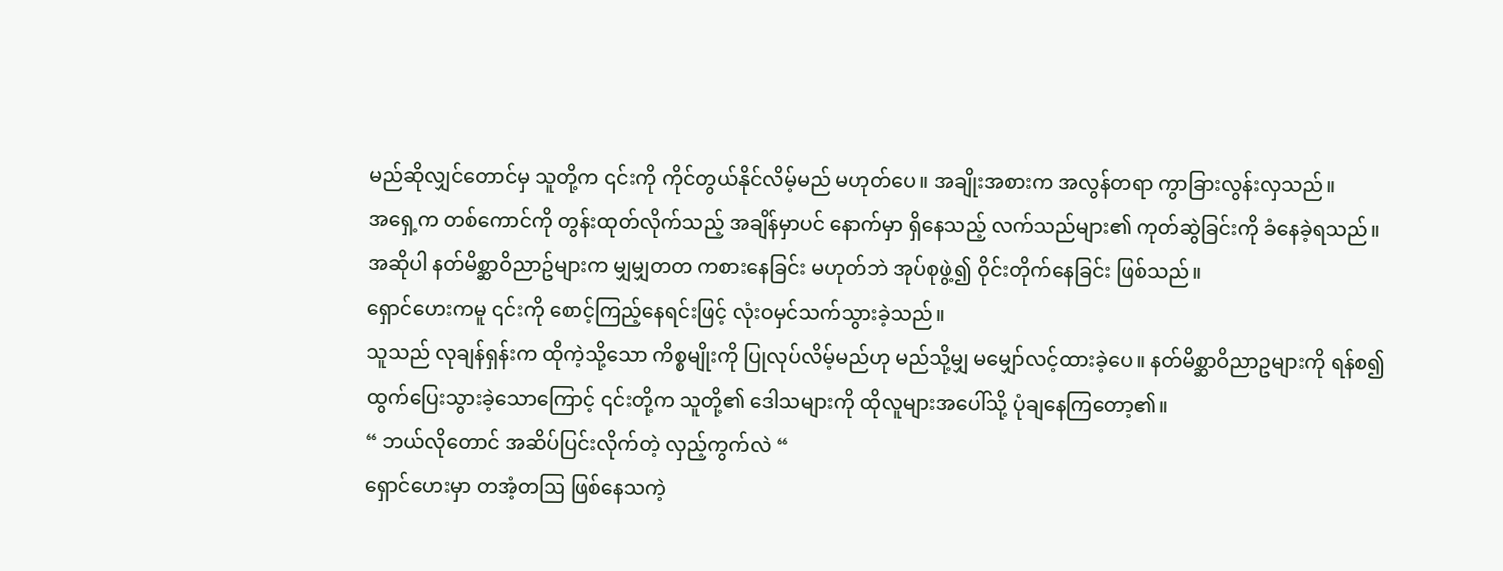မည်ဆိုလျှင်တောင်မှ သူတို့က ၎င်းကို ကိုင်တွယ်နိုင်လိမ့်မည် မဟုတ်ပေ။ အချိုးအစားက အလွန်တရာ ကွာခြားလွန်းလှသည်။
အရှေ့က တစ်ကောင်ကို တွန်းထုတ်လိုက်သည့် အချိန်မှာပင် နောက်မှာ ရှိနေသည့် လက်သည်များ၏ ကုတ်ဆွဲခြင်းကို ခံနေခဲ့ရသည်။ အဆိုပါ နတ်မိစ္ဆာဝိညာဥ်များက မျှမျှတတ ကစားနေခြင်း မဟုတ်ဘဲ အုပ်စုဖွဲ့၍ ဝိုင်းတိုက်နေခြင်း ဖြစ်သည်။
ရှောင်ဟေးကမူ ၎င်းကို စောင့်ကြည့်နေရင်းဖြင့် လုံးဝမှင်သက်သွားခဲ့သည်။
သူသည် လုချန်ရှန်းက ထိုကဲ့သို့သော ကိစ္စမျိုးကို ပြုလုပ်လိမ့်မည်ဟု မည်သို့မျှ မမျှော်လင့်ထားခဲ့ပေ။ နတ်မိစ္ဆာဝိညာဥများကို ရန်စ၍ ထွက်ပြေးသွားခဲ့သောကြောင့် ၎င်းတို့က သူတို့၏ ဒေါသများကို ထိုလူများအပေါ်သို့ ပုံချနေကြတော့၏။
“ ဘယ်လိုတောင် အဆိပ်ပြင်းလိုက်တဲ့ လှည့်ကွက်လဲ “
ရှောင်ဟေးမှာ တအံ့တဩ ဖြစ်နေသကဲ့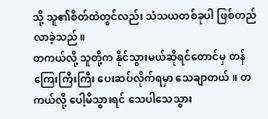သို့ သူ၏စိတ်ထဲတွင်လည်း သံသယတစ်ခုပါ ဖြစ်တည်လာခဲ့သည်။
တကယ်လို့ သူတို့က နိုင်သွားမယ်ဆိုရင်တောင်မှ တန်ကြေးကြီးကြီး ပေးဆပ်လိုက်ရမှာ သေချာတယ်။ တကယ်လို့ ပေါ့မိသွားရင် သေပါသေသွား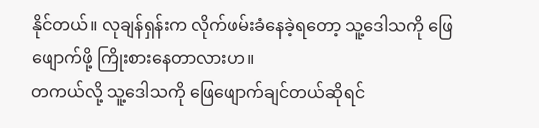နိုင်တယ်။ လုချန်ရှန်းက လိုက်ဖမ်းခံနေခဲ့ရတော့ သူ့ဒေါသကို ဖြေဖျောက်ဖို့ ကြိုးစားနေတာလားဟ။
တကယ်လို့ သူ့ဒေါသကို ဖြေဖျောက်ချင်တယ်ဆိုရင်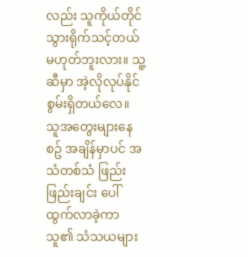လည်း သူကိုယ်တိုင် သွားရိုက်သင့်တယ်မဟုတ်ဘူးလား။ သူ့ဆီမှာ အဲ့လိုလုပ်နိုင်စွမ်းရှိတယ်လေ။
သူအတွေးများနေစဥ် အချိန်မှာပင် အသံတစ်သံ ဖြည်းဖြည်းချင်း ပေါ်ထွက်လာခဲ့ကာ သူ၏ သံသယများ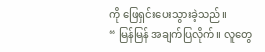ကို ဖြေရှင်းပေးသွားခဲ့သည်။
“ မြန်မြန် အချက်ပြလိုက်။ လူတွေ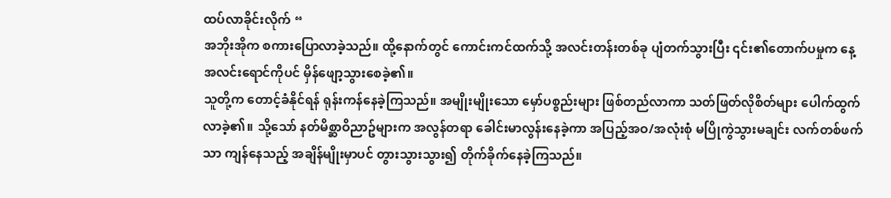ထပ်လာခိုင်းလိုက် “
အဘိုးအိုက စကားပြောလာခဲ့သည်။ ထို့နောက်တွင် ကောင်းကင်ထက်သို့ အလင်းတန်းတစ်ခု ပျံတက်သွားပြီး ၎င်း၏တောက်ပမှုက နေ့အလင်းရောင်ကိုပင် မှိန်ဖျော့သွားစေခဲ့၏။
သူတို့က တောင့်ခံနိုင်ရန် ရုန်းကန်နေခဲ့ကြသည်။ အမျိုးမျိုးသော မှော်ပစ္စည်းများ ဖြစ်တည်လာကာ သတ်ဖြတ်လိုစိတ်များ ပေါက်ထွက်လာခဲ့၏။ သို့သော် နတ်မိစ္ဆာဝိညာဥ်များက အလွန်တရာ ခေါင်းမာလွန်းနေခဲ့ကာ အပြည့်အဝ/အလုံးစုံ မပြိုကွဲသွားမချင်း လက်တစ်ဖက်သာ ကျန်နေသည့် အချိန်မျိုးမှာပင် တွားသွားသွား၍ တိုက်ခိုက်နေခဲ့ကြသည်။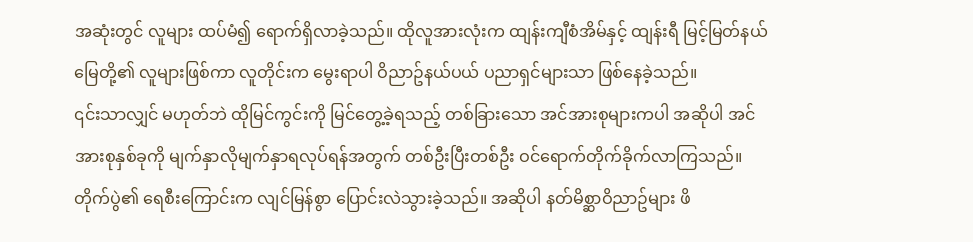အဆုံးတွင် လူများ ထပ်မံ၍ ရောက်ရှိလာခဲ့သည်။ ထိုလူအားလုံးက ထျန်းကျီစံအိမ်နှင့် ထျန်းရီ မြင့်မြတ်နယ်မြေတို့၏ လူများဖြစ်ကာ လူတိုင်းက မွေးရာပါ ဝိညာဥ်နယ်ပယ် ပညာရှင်များသာ ဖြစ်နေခဲ့သည်။
၎င်းသာလျှင် မဟုတ်ဘဲ ထိုမြင်ကွင်းကို မြင်တွေ့ခဲ့ရသည့် တစ်ခြားသော အင်အားစုများကပါ အဆိုပါ အင်အားစုနှစ်ခုကို မျက်နှာလိုမျက်နှာရလုပ်ရန်အတွက် တစ်ဦးပြီးတစ်ဦး ဝင်ရောက်တိုက်ခိုက်လာကြသည်။
တိုက်ပွဲ၏ ရေစီးကြောင်းက လျင်မြန်စွာ ပြောင်းလဲသွားခဲ့သည်။ အဆိုပါ နတ်မိစ္ဆာဝိညာဥ်များ ဖိ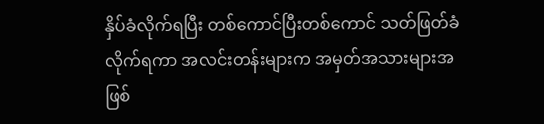နှိပ်ခံလိုက်ရပြီး တစ်ကောင်ပြီးတစ်ကောင် သတ်ဖြတ်ခံလိုက်ရကာ အလင်းတန်းများက အမှတ်အသားများအဖြစ်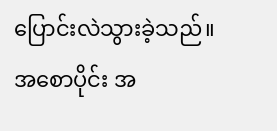ပြောင်းလဲသွားခဲ့သည်။
အစောပိုင်း အ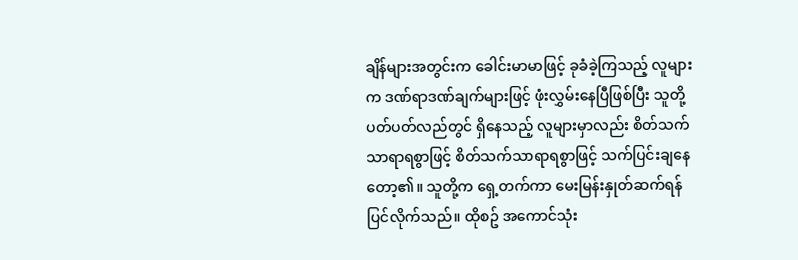ချိန်များအတွင်းက ခေါင်းမာမာဖြင့် ခုခံခဲ့ကြသည့် လူများက ဒဏ်ရာဒဏ်ချက်များဖြင့် ဖုံးလွှမ်းနေပြီဖြစ်ပြီး သူတို့ပတ်ပတ်လည်တွင် ရှိနေသည့် လူများမှာလည်း စိတ်သက်သာရာရစွာဖြင့် စိတ်သက်သာရာရစွာဖြင့် သက်ပြင်းချနေတော့၏။ သူတို့က ရှေ့တက်ကာ မေးမြန်းနှုတ်ဆက်ရန် ပြင်လိုက်သည်။ ထိုစဥ် အကောင်သုံး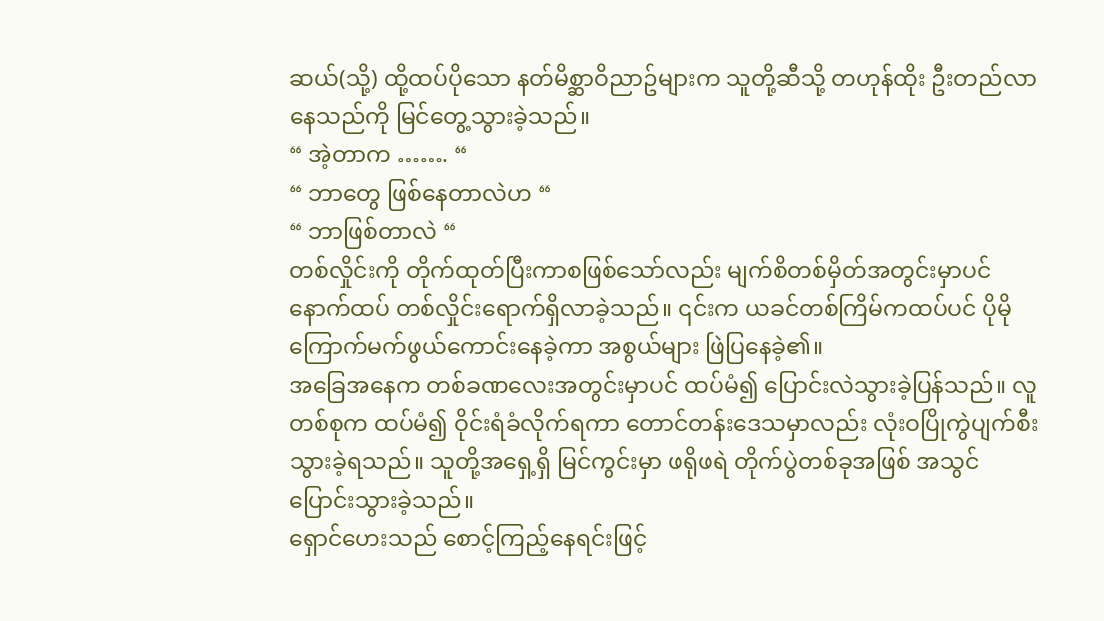ဆယ်(သို့) ထို့ထပ်ပိုသော နတ်မိစ္ဆာဝိညာဥ်များက သူတို့ဆီသို့ တဟုန်ထိုး ဦးတည်လာနေသည်ကို မြင်တွေ့သွားခဲ့သည်။
“ အဲ့တာက ……. “
“ ဘာတွေ ဖြစ်နေတာလဲဟ “
“ ဘာဖြစ်တာလဲ “
တစ်လှိုင်းကို တိုက်ထုတ်ပြီးကာစဖြစ်သော်လည်း မျက်စိတစ်မှိတ်အတွင်းမှာပင် နောက်ထပ် တစ်လှိုင်းရောက်ရှိလာခဲ့သည်။ ၎င်းက ယခင်တစ်ကြိမ်ကထပ်ပင် ပိုမိုကြောက်မက်ဖွယ်ကောင်းနေခဲ့ကာ အစွယ်များ ဖြဲပြနေခဲ့၏။
အခြေအနေက တစ်ခဏလေးအတွင်းမှာပင် ထပ်မံ၍ ပြောင်းလဲသွားခဲ့ပြန်သည်။ လူတစ်စုက ထပ်မံ၍ ဝိုင်းရံခံလိုက်ရကာ တောင်တန်းဒေသမှာလည်း လုံးဝပြိုကွဲပျက်စီးသွားခဲ့ရသည်။ သူတို့အရှေ့ရှိ မြင်ကွင်းမှာ ဖရိုဖရဲ တိုက်ပွဲတစ်ခုအဖြစ် အသွင်ပြောင်းသွားခဲ့သည်။
ရှောင်ဟေးသည် စောင့်ကြည့်နေရင်းဖြင့်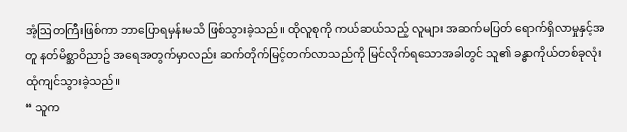အံ့ဩတကြီးဖြစ်ကာ ဘာပြောရမှန်းမသိ ဖြစ်သွားခဲ့သည်။ ထိုလူစုကို ကယ်ဆယ်သည့် လူများ အဆက်မပြတ် ရောက်ရှိလာမှုနှင့်အတူ နတ်မိစ္ဆာဝိညာဥ် အရေအတွက်မှာလည်း ဆက်တိုက်မြင့်တက်လာသည်ကို မြင်လိုက်ရသောအခါတွင် သူ၏ ခန္ဓာကိုယ်တစ်ခုလုံး ထုံကျင်သွားခဲ့သည်။
“ သူက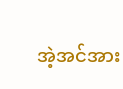အဲ့အင်အား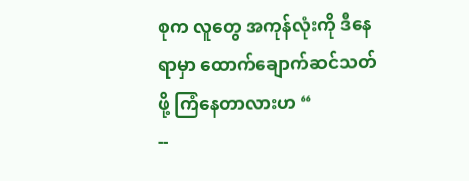စုက လူတွေ အကုန်လုံးကို ဒီနေရာမှာ ထောက်ချောက်ဆင်သတ်ဖို့ ကြံနေတာလားဟ “
--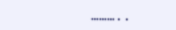………..